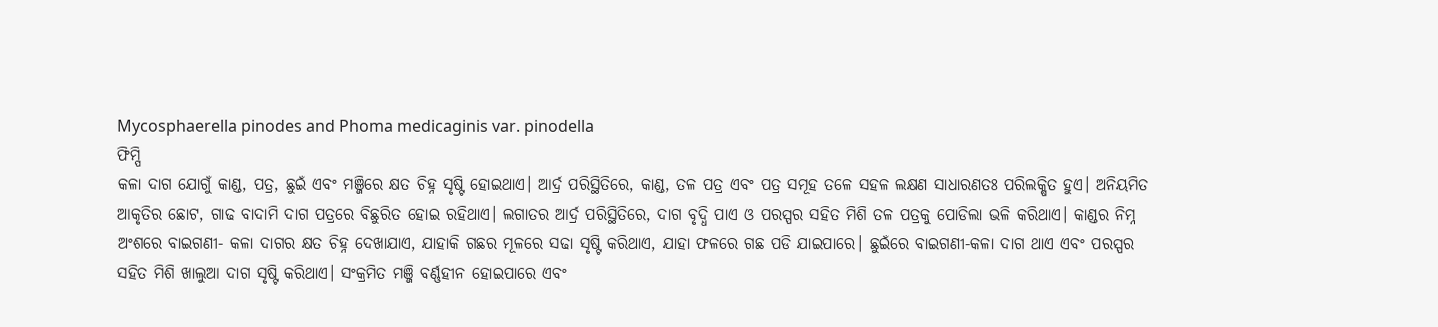Mycosphaerella pinodes and Phoma medicaginis var. pinodella
ଫିମ୍ପି
କଳା ଦାଗ ଯୋଗୁଁ କାଣ୍ଡ, ପତ୍ର, ଛୁଇଁ ଏବଂ ମଞ୍ଜିରେ କ୍ଷତ ଚିହ୍ନ ସୃଷ୍ଟି ହୋଇଥାଏ। ଆର୍ଦ୍ର ପରିସ୍ଥିତିରେ, କାଣ୍ଡ, ତଳ ପତ୍ର ଏବଂ ପତ୍ର ସମୂହ ତଳେ ସହଳ ଲକ୍ଷଣ ସାଧାରଣତଃ ପରିଲକ୍ଷିତ ହୁଏ। ଅନିୟମିତ ଆକୃତିର ଛୋଟ, ଗାଢ ବାଦାମି ଦାଗ ପତ୍ରରେ ବିଛୁରିତ ହୋଇ ରହିଥାଏ। ଲଗାତର ଆର୍ଦ୍ର ପରିସ୍ଥିତିରେ, ଦାଗ ବୃଦ୍ଧି ପାଏ ଓ ପରସ୍ପର ସହିତ ମିଶି ତଳ ପତ୍ରକୁ ପୋଡିଲା ଭଳି କରିଥାଏ। କାଣ୍ଡର ନିମ୍ନ ଅଂଶରେ ବାଇଗଣୀ- କଳା ଦାଗର କ୍ଷତ ଚିହ୍ନ ଦେଖାଯାଏ, ଯାହାକି ଗଛର ମୂଳରେ ସଢା ସୃଷ୍ଟି କରିଥାଏ, ଯାହା ଫଳରେ ଗଛ ପଡି ଯାଇପାରେ। ଛୁଇଁରେ ବାଇଗଣୀ-କଳା ଦାଗ ଥାଏ ଏବଂ ପରସ୍ପର ସହିତ ମିଶି ଖାଲୁଆ ଦାଗ ସୃଷ୍ଟି କରିଥାଏ। ସଂକ୍ରମିତ ମଞ୍ଜି ବର୍ଣ୍ଣହୀନ ହୋଇପାରେ ଏବଂ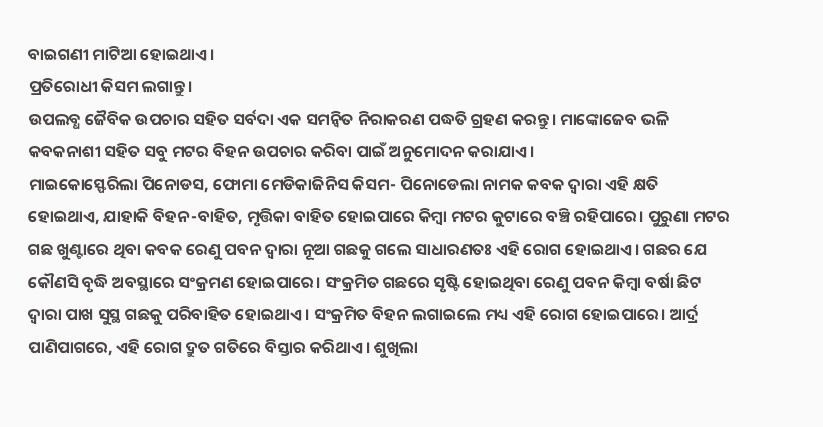ବାଇଗଣୀ ମାଟିଆ ହୋଇଥାଏ।
ପ୍ରତିରୋଧୀ କିସମ ଲଗାନ୍ତୁ।
ଉପଲବ୍ଧ ଜୈବିକ ଉପଚାର ସହିତ ସର୍ବଦା ଏକ ସମନ୍ଵିତ ନିରାକରଣ ପଦ୍ଧତି ଗ୍ରହଣ କରନ୍ତୁ। ମାଙ୍କୋଜେବ ଭଳି କବକନାଶୀ ସହିତ ସବୁ ମଟର ବିହନ ଉପଚାର କରିବା ପାଇଁ ଅନୁମୋଦନ କରାଯାଏ।
ମାଇକୋସ୍ଫେରିଲା ପିନୋଡସ, ଫୋମା ମେଡିକାଜିନିସ କିସମ- ପିନୋଡେଲା ନାମକ କବକ ଦ୍ଵାରା ଏହି କ୍ଷତି ହୋଇଥାଏ, ଯାହାକି ବିହନ-ବାହିତ, ମୃତ୍ତିକା ବାହିତ ହୋଇପାରେ କିମ୍ବା ମଟର କୁଟାରେ ବଞ୍ଚି ରହିପାରେ। ପୁରୁଣା ମଟର ଗଛ ଖୁଣ୍ଟାରେ ଥିବା କବକ ରେଣୁ ପବନ ଦ୍ଵାରା ନୂଆ ଗଛକୁ ଗଲେ ସାଧାରଣତଃ ଏହି ରୋଗ ହୋଇଥାଏ। ଗଛର ଯେ କୌଣସି ବୃଦ୍ଧି ଅବସ୍ଥାରେ ସଂକ୍ରମଣ ହୋଇପାରେ। ସଂକ୍ରମିତ ଗଛରେ ସୃଷ୍ଟି ହୋଇଥିବା ରେଣୁ ପବନ କିମ୍ବା ବର୍ଷା ଛିଟ ଦ୍ଵାରା ପାଖ ସୁସ୍ଥ ଗଛକୁ ପରିବାହିତ ହୋଇଥାଏ। ସଂକ୍ରମିତ ବିହନ ଲଗାଇଲେ ମଧ୍ୟ ଏହି ରୋଗ ହୋଇପାରେ। ଆର୍ଦ୍ର ପାଣିପାଗରେ, ଏହି ରୋଗ ଦ୍ରୁତ ଗତିରେ ବିସ୍ତାର କରିଥାଏ। ଶୁଖିଲା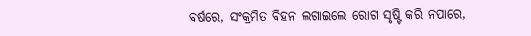ବର୍ଷରେ, ସଂକ୍ରମିତ ବିହନ ଲଗାଇଲେ ରୋଗ ସୃଷ୍ଟି କରି ନପାରେ,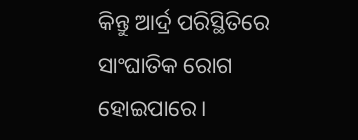କିନ୍ତୁ ଆର୍ଦ୍ର ପରିସ୍ଥିତିରେ ସାଂଘାତିକ ରୋଗ ହୋଇପାରେ।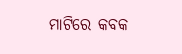ମାଟିରେ କବକ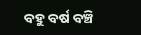ବହୁ ବର୍ଷ ବଞ୍ଚି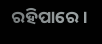ରହିପାରେ।